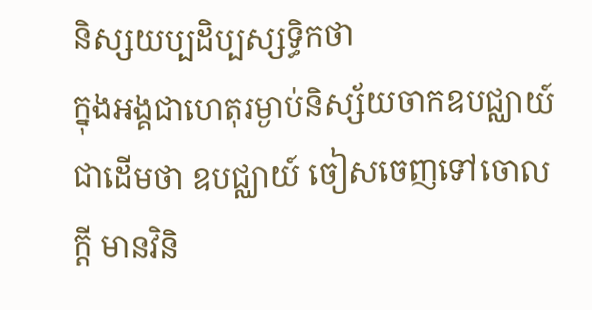និស្សយប្បដិប្បស្សទ្ធិកថា
ក្នុងអង្គជាហេតុរម្ងាប់និស្ស័យចាកឧបជ្ឈាយ៍ជាដើមថា ឧបជ្ឈាយ៍ ចៀសចេញទៅចោលក្តី មានវិនិ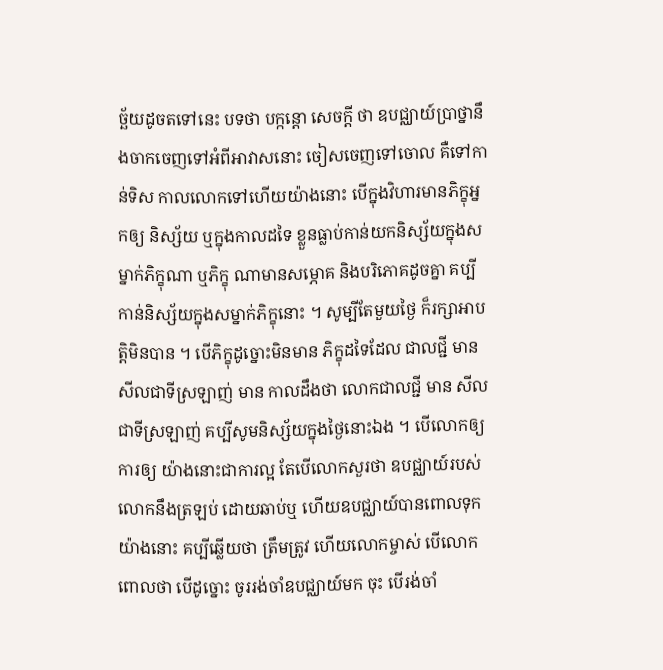ច្ឆ័យដូចតទៅនេះ បទថា បក្កន្តោ សេចក្តី ថា ឧបជ្ឈាយ៍ប្រាថ្នានឹងចាកចេញទៅអំពីអាវាសនោះ ចៀសចេញទៅចោល គឺទៅកាន់ទិស កាលលោកទៅហើយយ៉ាងនោះ បើក្នុងវិហារមានភិក្ខុអ្នកឲ្យ និស្ស័យ ឬក្នុងកាលដទៃ ខ្លួនធ្លាប់កាន់យកនិស្ស័យក្នុងសម្នាក់ភិក្ខុណា ឬភិក្ខុ ណាមានសម្ភោគ និងបរិភោគដូចគ្នា គប្បីកាន់និស្ស័យក្នុងសម្នាក់ភិក្ខុនោះ ។ សូម្បីតែមួយថ្ងៃ ក៏រក្សាអាបត្តិមិនបាន ។ បើភិក្ខុដូច្នោះមិនមាន ភិក្ខុដទៃដែល ជាលជ្ជី មានសីលជាទីស្រឡាញ់ មាន កាលដឹងថា លោកជាលជ្ជី មាន សីលជាទីស្រឡាញ់ គប្បីសូមនិស្ស័យក្នុងថ្ងៃនោះឯង ។ បើលោកឲ្យ ការឲ្យ យ៉ាងនោះជាការល្អ តែបើលោកសួរថា ឧបជ្ឈាយ៍របស់លោកនឹងត្រឡប់ ដោយឆាប់ឬ ហើយឧបជ្ឈាយ៍បានពោលទុកយ៉ាងនោះ គប្បីឆ្លើយថា ត្រឹមត្រូវ ហើយលោកម្ចាស់ បើលោកពោលថា បើដូច្នោះ ចូររង់ចាំឧបជ្ឈាយ៍មក ចុះ បើរង់ចាំ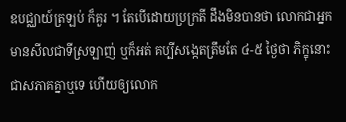ឧបជ្ឈាយ៍ត្រឡប់ ក៏គួរ ។ តែបើដោយប្រក្រតី ដឹងមិនបានថា លោកជាអ្នកមានសីលជាទីស្រឡាញ់ ឬក៏អត់ គប្បីសង្កេតត្រឹមតែ ៤-៥ ថ្ងៃថា ភិក្ខុនោះ ជាសភាគគ្នាឬទេ ហើយឲ្យលោក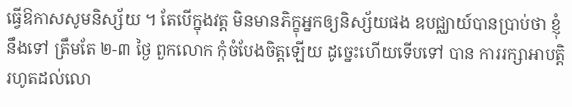ធ្វើឱកាសសូមនិស្ស័យ ។ តែបើក្នុងវត្ត មិនមានភិក្ខុអ្នកឲ្យនិស្ស័យផង ឧបជ្ឈាយ៍បានប្រាប់ថា ខ្ញុំនឹងទៅ ត្រឹមតែ ២-៣ ថ្ងៃ ពួកលោក កុំចំបែងចិត្តឡើយ ដូច្នេះហើយទើបទៅ បាន ការរក្សាអាបត្តិ រហូតដល់លោ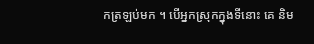កត្រឡប់មក ។ បើអ្នកស្រុកក្នុងទីនោះ គេ និម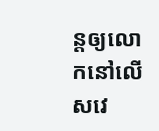ន្តឲ្យលោកនៅលើសវេ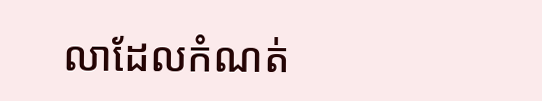លាដែលកំណត់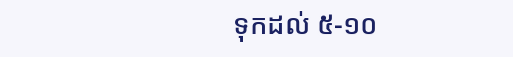ទុកដល់ ៥-១០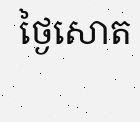ថ្ងៃសោត